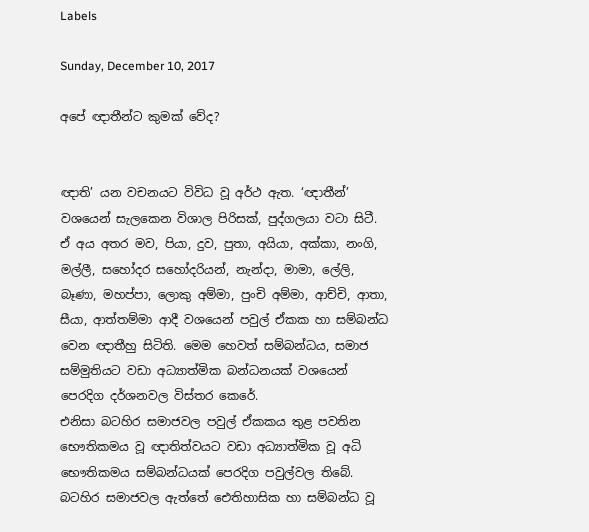Labels

Sunday, December 10, 2017

අපේ ඥාතීන්ට කුමක් වේද?


ඥාති’ යන වචනයට විවිධ වූ අර්ථ ඇත. ‘ඥාතීන්’ වශයෙන් සැලකෙන විශාල පිරිසක්, පුද්ගලයා වටා සිටී. ඒ අය අතර මව, පියා, දුව, පුතා, අයියා, අක්කා, නංගි, මල්ලී, සහෝදර සහෝදරියන්, නැන්දා, මාමා, ලේලි, බෑණා, මහප්පා, ලොකු අම්මා, පුංචි අම්මා, ආච්චි, ආතා, සීයා, ආත්තම්මා ආදී වශයෙන් පවුල් ඒකක හා සම්බන්ධ වෙන ඥාතීහු සිටිති. මෙම හෙවත් සම්බන්ධය, සමාජ සම්මුතියට වඩා අධ්‍යාත්මික බන්ධනයක් වශයෙන් පෙරදිග දර්ශනවල විස්තර කෙරේ.
එනිසා බටහිර සමාජවල පවුල් ඒකකය තුළ පවතින භෞතිකමය වූ ඥාතිත්වයට වඩා අධ්‍යාත්මික වූ අධි භෞතිකමය සම්බන්ධයක් පෙරදිග පවුල්වල තිබේ. බටහිර සමාජවල ඇත්තේ ඓතිහාසික හා සම්බන්ධ වූ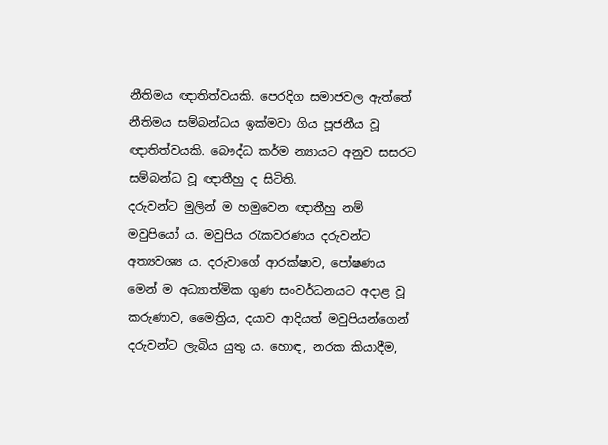නීතිමය ඥාතිත්වයකි. පෙරදිග සමාජවල ඇත්තේ නීතිමය සම්බන්ධය ඉක්මවා ගිය පූජනීය වූ ඥාතිත්වයකි. බෞද්ධ කර්ම න්‍යායට අනුව සසරට සම්බන්ධ වූ ඥාතීහු ද සිටිති.
දරුවන්ට මුලින් ම හමුවෙන ඥාතීහු නම් මවුපියෝ ය. මවුපිය රැකවරණය දරුවන්ට අත්‍යවශ්‍ය ය. දරුවාගේ ආරක්ෂාව, පෝෂණය මෙන් ම අධ්‍යාත්මික ගුණ සංවර්ධනයට අදාළ වූ කරුණාව, මෛත්‍රිය, දයාව ආදියත් මවුපියන්ගෙන් දරුවන්ට ලැබිය යුතු ය. හොඳ, නරක කියාදීම,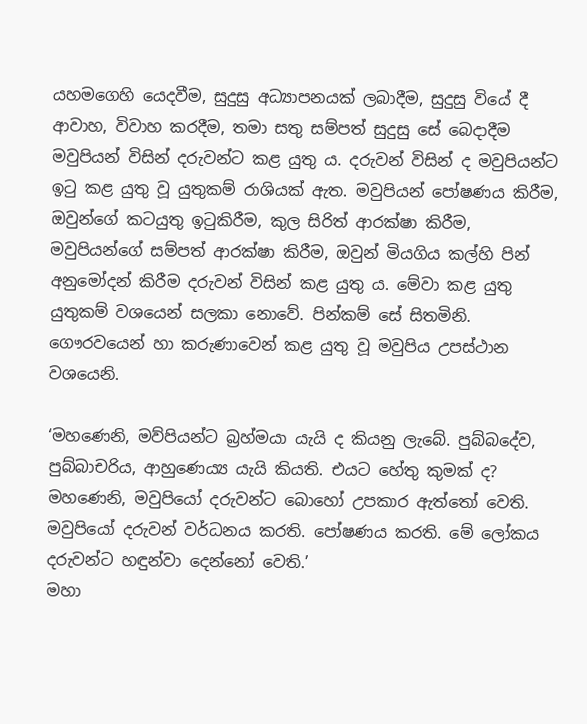යහමගෙහි යෙදවීම, සුදුසු අධ්‍යාපනයක් ලබාදීම, සුදුසු වියේ දී ආවාහ, විවාහ කරදීම, තමා සතු සම්පත් සුදුසු සේ බෙදාදීම මවුපියන් විසින් දරුවන්ට කළ යුතු ය. දරුවන් විසින් ද මවුපියන්ට ඉටු කළ යුතු වූ යුතුකම් රාශියක් ඇත. මවුපියන් පෝෂණය කිරීම, ඔවුන්ගේ කටයුතු ඉටුකිරීම, කුල සිරිත් ආරක්ෂා කිරීම, මවුපියන්ගේ සම්පත් ආරක්ෂා කිරීම, ඔවුන් මියගිය කල්හි පින් අනුමෝදන් කිරීම දරුවන් විසින් කළ යුතු ය. මේවා කළ යුතු යුතුකම් වශයෙන් සලකා නොවේ. පින්කම් සේ සිතමිනි. ගෞරවයෙන් හා කරුණාවෙන් කළ යුතු වූ මවුපිය උපස්ථාන වශයෙනි.

‘මහණෙනි, මව්පියන්ට බ්‍රහ්මයා යැයි ද කියනු ලැබේ. පුබ්බදේව, පුබ්බාචරිය, ආහුණෙය්‍ය යැයි කියති. එයට හේතු කුමක් ද? මහණෙනි, මවුපියෝ දරුවන්ට බොහෝ උපකාර ඇත්තෝ වෙති. මවුපියෝ දරුවන් වර්ධනය කරති. පෝෂණය කරති. මේ ලෝකය දරුවන්ට හඳුන්වා දෙන්නෝ වෙති.’
මහා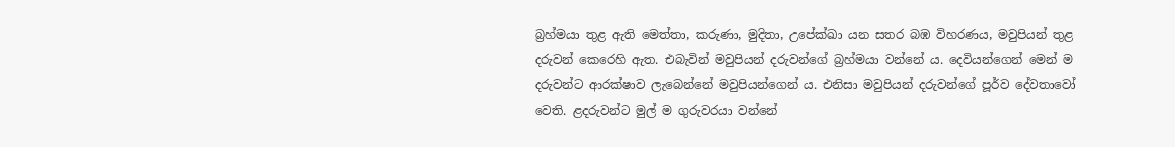බ්‍රහ්මයා තුළ ඇති මෙත්තා, කරුණා, මුදිතා, උපේක්ඛා යන සතර බඹ විහරණය, මවුපියන් තුළ දරුවන් කෙරෙහි ඇත. එබැවින් මවුපියන් දරුවන්ගේ බ්‍රහ්මයා වන්නේ ය. දෙවියන්ගෙන් මෙන් ම දරුවන්ට ආරක්ෂාව ලැබෙන්නේ මවුපියන්ගෙන් ය. එනිසා මවුපියන් දරුවන්ගේ පූර්ව දේවතාවෝ වෙති. ළදරුවන්ට මුල් ම ගුරුවරයා වන්නේ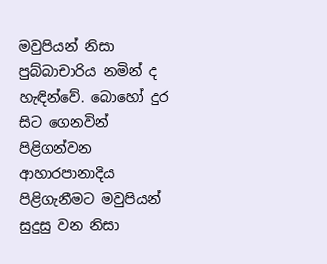මවුපියන් නිසා පුබ්බාචාරිය නමින් ද හැඳින්වේ. බොහෝ දුර සිට ගෙනවින් පිළිගන්වන ආහාරපානාදිය පිළිගැනීමට මවුපියන් සුදුසු වන නිසා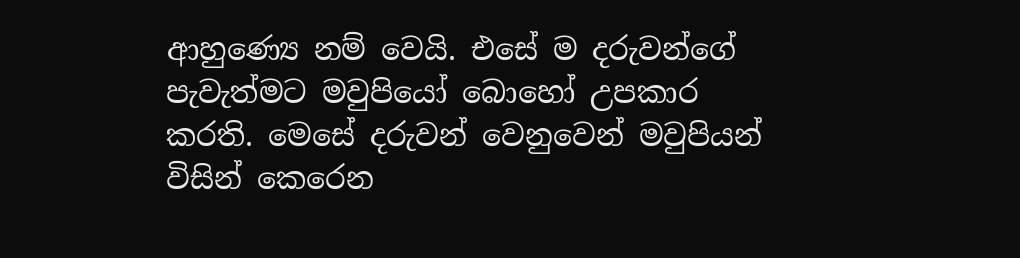ආහුණ්‍යෙ නම් වෙයි. එසේ ම දරුවන්ගේ පැවැත්මට මවුපියෝ බොහෝ උපකාර කරති. මෙසේ දරුවන් වෙනුවෙන් මවුපියන් විසින් කෙරෙන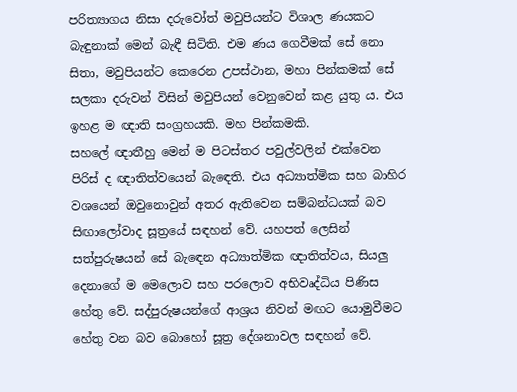පරිත්‍යාගය නිසා දරුවෝත් මවුපියන්ට විශාල ණයකට බැඳුනාක් මෙන් බැඳී සිටිති. එම ණය ගෙවීමක් සේ නො සිතා, මවුපියන්ට කෙරෙන උපස්ථාන, මහා පින්කමක් සේ සලකා දරුවන් විසින් මවුපියන් වෙනුවෙන් කළ යුතු ය. එය ඉහළ ම ඥාති සංග්‍රහයකි. මහ පින්කමකි.
සහලේ ඥාතීහු මෙන් ම පිටස්තර පවුල්වලින් එක්වෙන පිරිස් ද ඥාතිත්වයෙන් බැඳෙති. එය අධ්‍යාත්මික සහ බාහිර වශයෙන් ඔවුනොවුන් අතර ඇතිවෙන සම්බන්ධයක් බව සිඟාලෝවාද සූත්‍රයේ සඳහන් වේ. යහපත් ලෙසින් සත්පුරුෂයන් සේ බැඳෙන අධ්‍යාත්මික ඥාතිත්වය, සියලු දෙනාගේ ම මෙලොව සහ පරලොව අභිවෘද්ධිය පිණිස හේතු වේ. සද්පුරුෂයන්ගේ ආශ්‍රය නිවන් මඟට යොමුවීමට හේතු වන බව බොහෝ සූත්‍ර දේශනාවල සඳහන් වේ.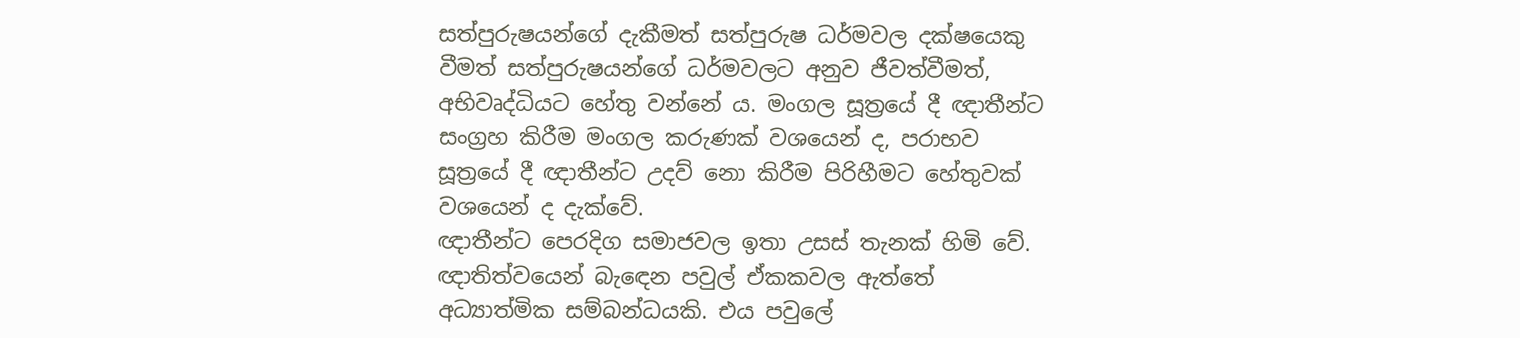සත්පුරුෂයන්ගේ දැකීමත් සත්පුරුෂ ධර්මවල දක්ෂයෙකු වීමත් සත්පුරුෂයන්ගේ ධර්මවලට අනුව ජීවත්වීමත්, අභිවෘද්ධියට හේතු වන්නේ ය. මංගල සූත්‍රයේ දී ඥාතීන්ට සංග්‍රහ කිරීම මංගල කරුණක් වශයෙන් ද, පරාභව සූත්‍රයේ දී ඥාතීන්ට උදව් නො කිරීම පිරිහීමට හේතුවක් වශයෙන් ද දැක්වේ.
ඥාතීන්ට පෙරදිග සමාජවල ඉතා උසස් තැනක් හිමි වේ. ඥාතිත්වයෙන් බැඳෙන පවුල් ඒකකවල ඇත්තේ අධ්‍යාත්මික සම්බන්ධයකි. එය පවුලේ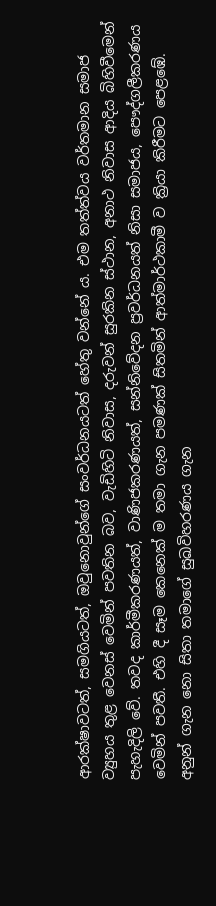ආරක්ෂාවටත්, සමගියටත්, ඔවුනොවුන්ගේ සංවර්ධනයටත් හේතු වන්නේ ය. එම තත්ත්වය වර්තමාන සමාජ ව්‍යුහය තුළ වෙනස් වෙමින් පවතින බව, වැඩිහිටි නිවාස, දරුවන් සුරකින ස්ථාන, අනාථ නිවාස ආදිය බිහිවීමෙන් පැහැදිලි වේ. තවද කාර්මීකරණයත්, වාණිජකරණයත්, සන්නිවේදන ප්‍රවර්ධනයත් නිසා සමාජය, පෞද්ගලීකරණය වෙමින් පවතී. එහි දී සෑම කෙනෙක් ම තමා ගැන පමණක් සිතමින් ආත්මාර්ථකාමී ව ක්‍රියා කිරීමට පෙළඹේ. අනුන් ගැන නො සිතා තමාගේ සුඛවිහරණය ගැන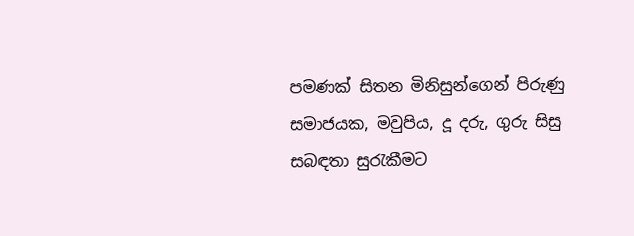පමණක් සිතන මිනිසුන්ගෙන් පිරුණු සමාජයක, මවුපිය, දූ දරු, ගුරු සිසු සබඳතා සුරැකීමට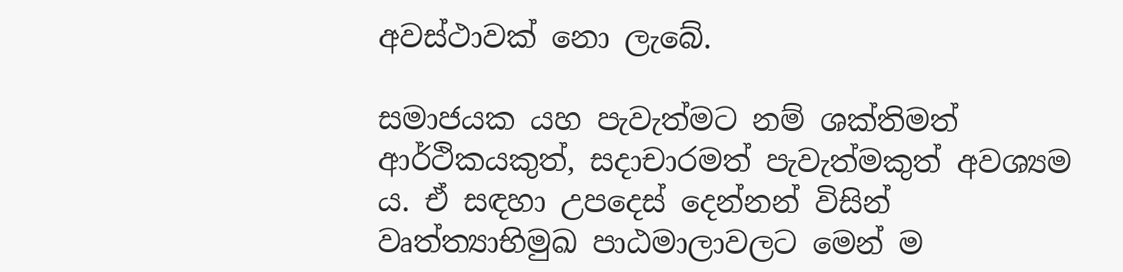අවස්ථාවක් නො ලැබේ.

සමාජයක යහ පැවැත්මට නම් ශක්තිමත් ආර්ථිකයකුත්, සදාචාරමත් පැවැත්මකුත් අවශ්‍යම ය. ඒ සඳහා උපදෙස් දෙන්නන් විසින් වෘත්ත්‍යාභිමුඛ පාඨමාලාවලට මෙන් ම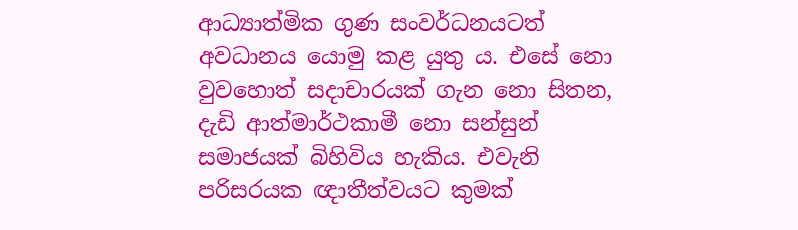ආධ්‍යාත්මික ගුණ සංවර්ධනයටත් අවධානය යොමු කළ යුතු ය. එසේ නො වුවහොත් සදාචාරයක් ගැන නො සිතන, දැඩි ආත්මාර්ථකාමී නො සන්සුන් සමාජයක් බිහිවිය හැකිය. එවැනි පරිසරයක ඥාතීත්වයට කුමක්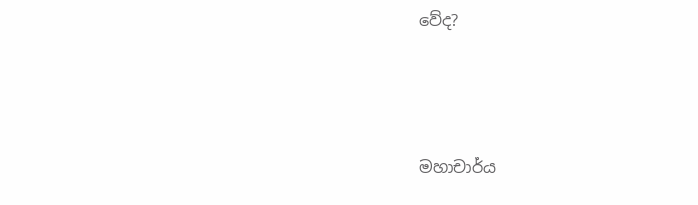වේද?





මහාචාර්ය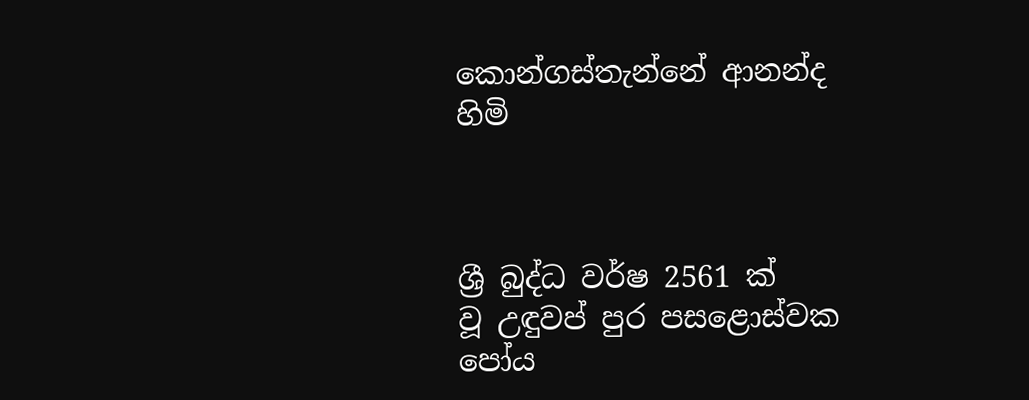කොන්ගස්තැන්නේ ආනන්ද හිමි



ශ්‍රී බුද්ධ වර්ෂ 2561 ක් වූ ‍උඳුවප් පුර පසළොස්වක පෝය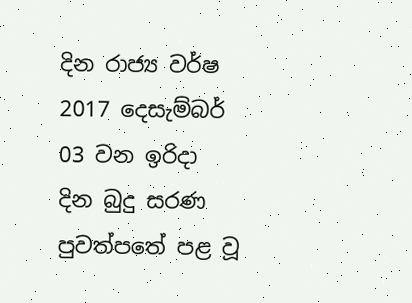දින රාජ්‍ය වර්ෂ 2017 දෙසැම්බර් 03 වන ඉරිදා  දින බුදු සරණ පුවත්පතේ පළ වූ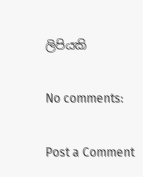ලිපියකි

No comments:

Post a Comment